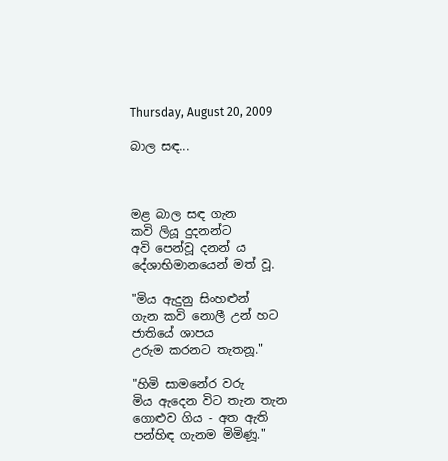Thursday, August 20, 2009

බාල සඳ...



මළ බාල සඳ ගැන
කවි ලියූ දුදනන්ට
අවි පෙන්වූ දනන් ය
දේශාභිමානයෙන් මත් වූ.

"මිය ඇදුනු සිංහළුන්
ගැන කවි නොලී උන් හට
ජාතියේ ශාපය
උරුම කරනට තැතනූ."

"හිමි සාමනේර වරු
මිය ඇදෙන විට තැන තැන
ගොළුව ගිය - අත ඇති
පන්හිඳ ගැනම මිමිණූ."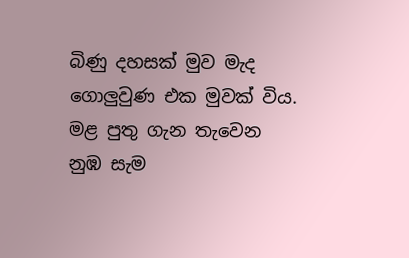බිණු දහසක් මුව මැද
ගොලුවුණ එක මුවක් විය.
මළ පුතු ගැන තැවෙන
නුඹ සැම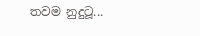තවම නුදුටූ...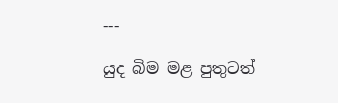---

යුද බිම මළ පුතුටත්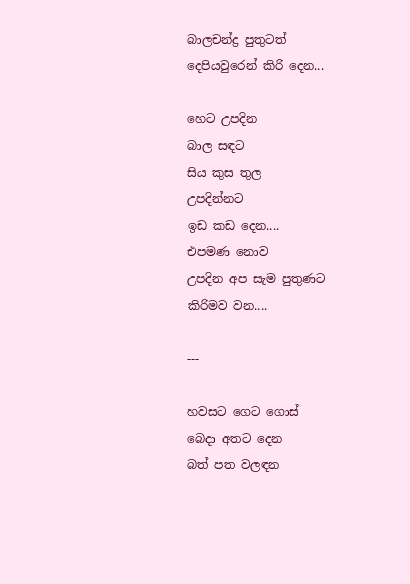බාලචන්ද්‍ර පුතුටත්
දෙපියවුරෙන් කිරි දෙන...

හෙට උපදින
බාල සඳට
සිය කුස තුල
උපදින්නට
ඉඩ කඩ දෙන....
එපමණ නොව
උපදින අප සැම පුතුණට
කිරිමව වන....

---

හවසට ගෙට ගොස්
බෙදා අතට දෙන
බත් පත වලඳන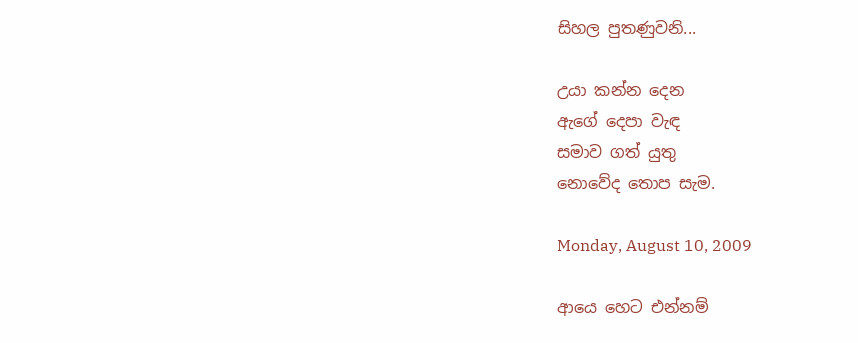සිහල පුතණුවනි...

උයා කන්න දෙන
ඇගේ දෙපා වැඳ
සමාව ගත් යුතු
නොවේද තොප සැම.

Monday, August 10, 2009

ආයෙ හෙට එන්නම්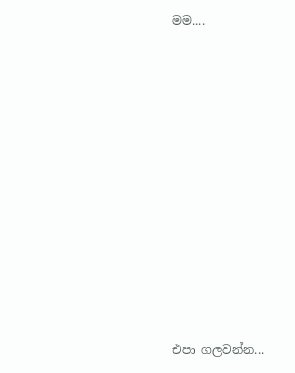මම....
















එපා ගලවන්න...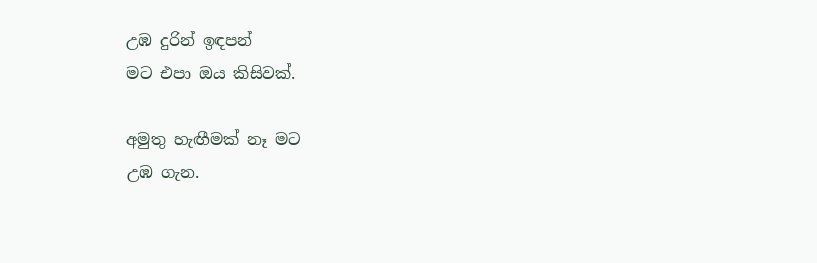උඹ දුරින් ඉඳපන්
මට එපා ඔය කිසිවක්.

අමුතු හැඟීමක් නෑ මට
උඹ ගැන.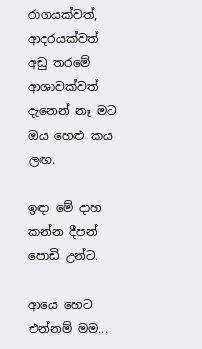රාගයක්වත්, ආදරයක්වත්
අඩු තරමේ ආශාවක්වත්
දැනෙන් නෑ මට
ඔය හෙළු කය ලඟ.

ඉඳා මේ දාහ
කන්න දීපන් පොඩි උන්ට.

ආයෙ හෙට එන්නම් මම...